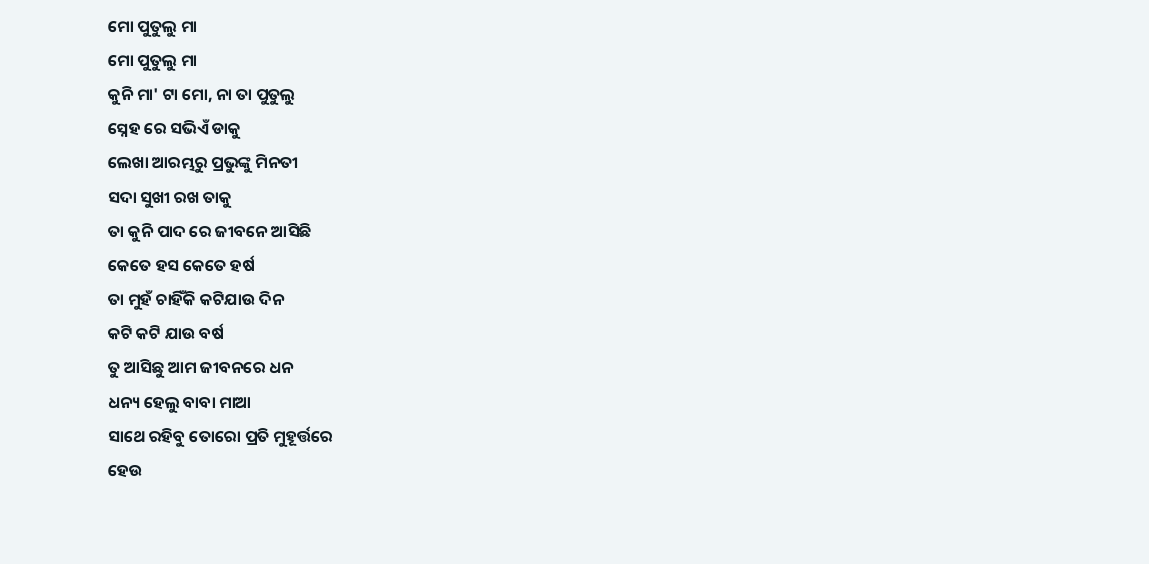ମୋ ପୁତୁଲୁ ମା
ମୋ ପୁତୁଲୁ ମା
କୁନି ମା' ଟା ମୋ, ନା ତା ପୁତୁଲୁ
ସ୍ନେହ ରେ ସଭିଏଁ ଡାକୁ
ଲେଖା ଆରମ୍ଭରୁ ପ୍ରଭୁଙ୍କୁ ମିନତୀ
ସଦା ସୁଖୀ ରଖ ତାକୁ
ତା କୁନି ପାଦ ରେ ଜୀବନେ ଆସିଛି
କେତେ ହସ କେତେ ହର୍ଷ
ତା ମୁହଁ ଚାହିଁକି କଟିଯାଉ ଦିନ
କଟି କଟି ଯାଉ ବର୍ଷ
ତୁ ଆସିଛୁ ଆମ ଜୀବନରେ ଧନ
ଧନ୍ୟ ହେଲୁ ବାବା ମାଆ
ସାଥେ ରହିବୁ ତୋରୋ ପ୍ରତି ମୁହୂର୍ତ୍ତରେ
ହେଉ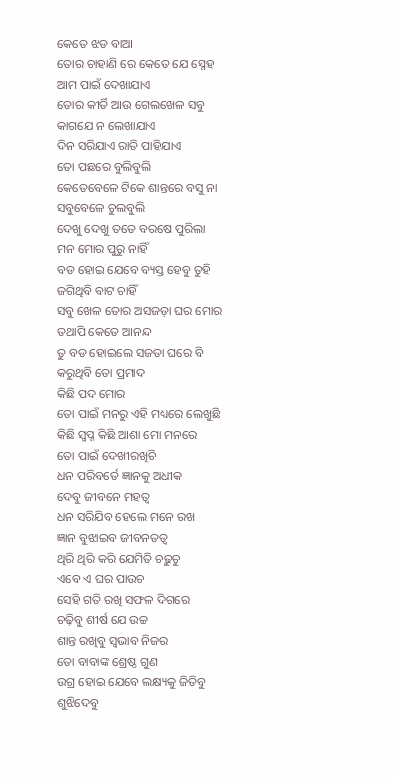କେତେ ଝଡ ବାଆ
ତୋର ଚାହାଣି ରେ କେତେ ଯେ ସ୍ନେହ
ଆମ ପାଇଁ ଦେଖାଯାଏ
ତୋର କୀର୍ତି ଆଉ ଗେଲଖେଳ ସବୁ
କାଗଯେ ନ ଲେଖାଯାଏ
ଦିନ ସରିଯାଏ ରାତି ପାହିଯାଏ
ତୋ ପଛରେ ବୁଲିବୁଲି
କେତେବେଳେ ଟିକେ ଶାନ୍ତରେ ବସୁ ନା
ସବୁବେଳେ ଚୁଲବୁଲି
ଦେଖୁ ଦେଖୁ ତତେ ବରଷେ ପୁରିଲା
ମନ ମୋର ପୁରୁ ନାହିଁ
ବଡ ହୋଇ ଯେବେ ବ୍ୟସ୍ତ ହେବୁ ତୁହି
ଜଗିଥିବି ବାଟ ଚାହିଁ
ସବୁ ଖେଳ ତୋର ଅସଜଡ଼ା ଘର ମୋର
ତଥାପି କେତେ ଆନନ୍ଦ
ତୁ ବଡ ହୋଇଲେ ସଜଡା ଘରେ ବି
କରୁଥିବି ତୋ ପ୍ରମାଦ
କିଛି ପଦ ମୋର
ତୋ ପାଇଁ ମନରୁ ଏହି ମଧ୍ୟରେ ଲେଖୁଛି
କିଛି ସ୍ବପ୍ନ କିଛି ଆଶା ମୋ ମନରେ
ତୋ ପାଇଁ ଦେଖୀରଖିଚି
ଧନ ପରିବର୍ତେ ଜ୍ଞାନକୁ ଅଧୀକ
ଦେବୁ ଜୀବନେ ମହତ୍ୱ
ଧନ ସରିଯିବ ହେଲେ ମନେ ରଖ
ଜ୍ଞାନ ବୁଝାଇବ ଜୀବନତତ୍ୱ
ଥିରି ଥିରି କରି ଯେମିତି ଚଢ଼ୁଚୁ
ଏବେ ଏ ଘର ପାଉଚ
ସେହି ଗତି ରଖି ସଫଳ ଦିଗରେ
ଚଢ଼ିବୁ ଶୀର୍ଷ ଯେ ଉଚ୍ଚ
ଶାନ୍ତ ରଖିବୁ ସ୍ୱଭାବ ନିଜର
ତୋ ବାବାଙ୍କ ଶ୍ରେଷ୍ଠ ଗୁଣ
ଉଗ୍ର ହୋଇ ଯେବେ ଲକ୍ଷ୍ୟକୁ ଜିତିବୁ
ଶୁଝିଦେବୁ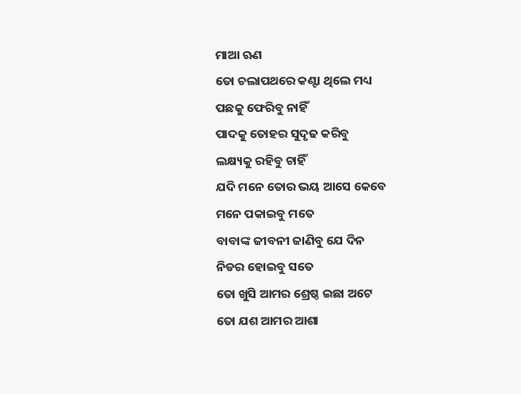ମାଆ ଋଣ
ତୋ ଚଲାପଥରେ କଣ୍ଟା ଥିଲେ ମଧ୍ୟ
ପଛକୁ ଫେରିବୁ ନାହିଁ
ପାଦକୁ ତୋହର ସୁଦୃଢ କରିବୁ
ଲକ୍ଷ୍ୟକୁ ରହିବୁ ଚାହିଁ
ଯଦି ମନେ ତୋର ଭୟ ଆସେ କେବେ
ମନେ ପକାଇବୁ ମତେ
ବାବାଙ୍କ ଜୀବନୀ ଜାଣିବୁ ଯେ ଦିନ
ନିଡର ହୋଇବୁ ସତେ
ତୋ ଖୁସି ଆମର ଶ୍ରେଷ୍ଠ ଇଛା ଅଟେ
ତୋ ଯଶ ଆମର ଆଶା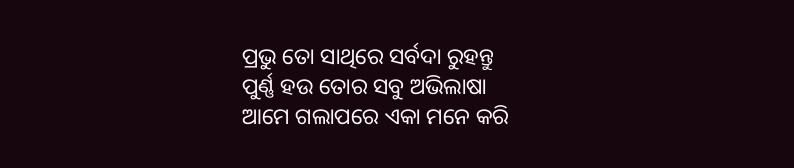ପ୍ରଭୁ ତୋ ସାଥିରେ ସର୍ବଦା ରୁହନ୍ତୁ
ପୁର୍ଣ୍ଣ ହଉ ତୋର ସବୁ ଅଭିଲାଷା
ଆମେ ଗଲାପରେ ଏକା ମନେ କରି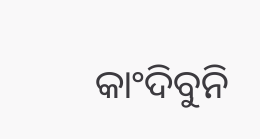କାଂଦିବୁନି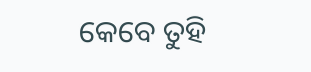କେବେ ତୁହି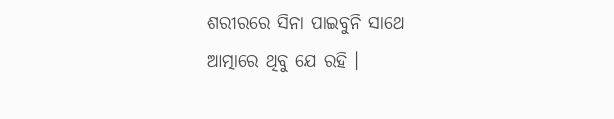ଶରୀରରେ ସିନା ପାଇବୁନି ସାଥେ
ଆତ୍ମାରେ ଥିବୁ ଯେ ରହି ।